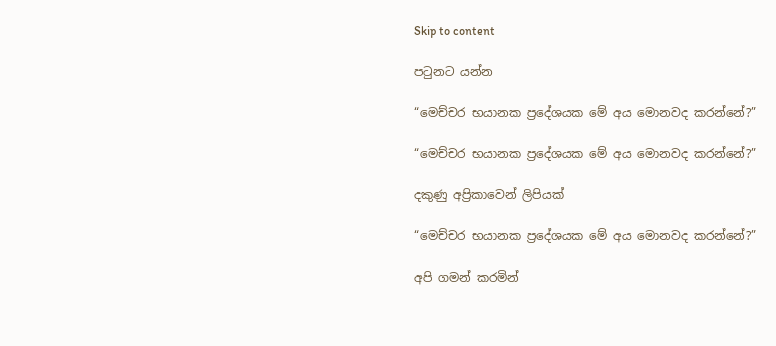Skip to content

පටුනට යන්න

“මෙච්චර භයානක ප්‍රදේශයක මේ අය මොනවද කරන්නේ?”

“මෙච්චර භයානක ප්‍රදේශයක මේ අය මොනවද කරන්නේ?”

දකුණු අප්‍රිකාවෙන් ලිපියක්

“මෙච්චර භයානක ප්‍රදේශයක මේ අය මොනවද කරන්නේ?”

අපි ගමන් කරමින්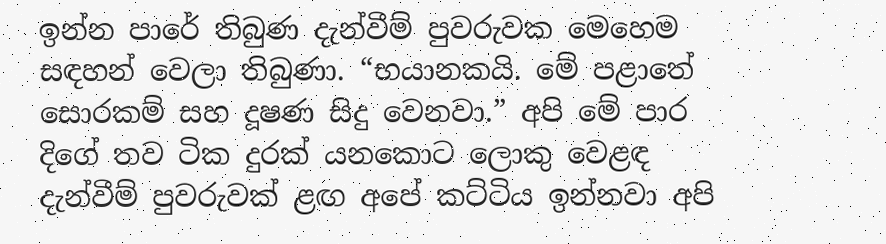ඉන්න පාරේ තිබුණ දැන්වීම් පුවරුවක මෙහෙම සඳහන් වෙලා තිබුණා. “භයානකයි. මේ පළාතේ සොරකම් සහ දූෂණ සිදු වෙනවා.” අපි මේ පාර දිගේ තව ටික දුරක් යනකොට ලොකු වෙළඳ දැන්වීම් පුවරුවක් ළඟ අපේ කට්ටිය ඉන්නවා අපි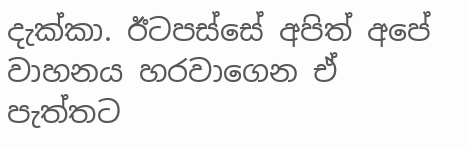දැක්කා. ඊටපස්සේ අපිත් අපේ වාහනය හරවාගෙන ඒ පැත්තට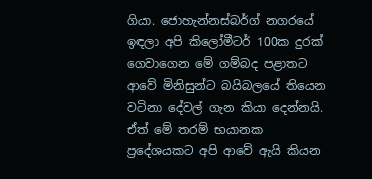ගියා. ජොහැන්නස්බර්ග් නගරයේ ඉඳලා අපි කිලෝමීටර් 100ක දුරක් ගෙවාගෙන මේ ගම්බද පළාතට ආවේ මිනිසුන්ට බයිබලයේ තියෙන වටිනා දේවල් ගැන කියා දෙන්නයි. ඒත් මේ තරම් භයානක ප්‍රදේශයකට අපි ආවේ ඇයි කියන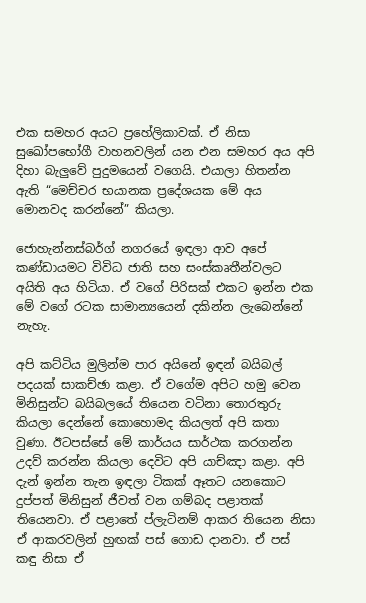එක සමහර අයට ප්‍රහේලිකාවක්. ඒ නිසා සුඛෝපභෝගී වාහනවලින් යන එන සමහර අය අපි දිහා බැලුවේ පුදුමයෙන් වගෙයි. එයාලා හිතන්න ඇති “මෙච්චර භයානක ප්‍රදේශයක මේ අය මොනවද කරන්නේ” කියලා.

ජොහැන්නස්බර්ග් නගරයේ ඉඳලා ආව අපේ කණ්ඩායමට විවිධ ජාති සහ සංස්කෘතීන්වලට අයිති අය හිටියා. ඒ වගේ පිරිසක් එකට ඉන්න එක මේ වගේ රටක සාමාන්‍යයෙන් දකින්න ලැබෙන්නේ නැහැ.

අපි කට්ටිය මුලින්ම පාර අයිනේ ඉඳන් බයිබල් පදයක් සාකච්ඡා කළා. ඒ වගේම අපිට හමු වෙන මිනිසුන්ට බයිබලයේ තියෙන වටිනා තොරතුරු කියලා දෙන්නේ කොහොමද කියලත් අපි කතා වුණා. ඊටපස්සේ මේ කාර්යය සාර්ථක කරගන්න උදව් කරන්න කියලා දෙවිට අපි යාච්ඤා කළා. අපි දැන් ඉන්න තැන ඉඳලා ටිකක් ඈතට යනකොට දුප්පත් මිනිසුන් ජීවත් වන ගම්බද පළාතක් තියෙනවා. ඒ පළාතේ ප්ලැටිනම් ආකර තියෙන නිසා ඒ ආකරවලින් හුඟක් පස් ගොඩ දානවා. ඒ පස් කඳු නිසා ඒ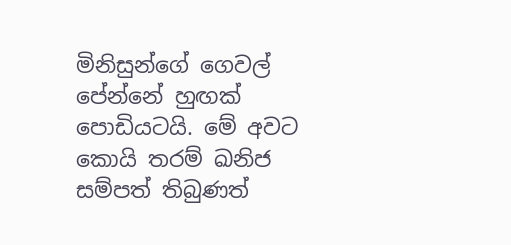මිනිසුන්ගේ ගෙවල් පේන්නේ හුඟක් පොඩියටයි. මේ අවට කොයි තරම් ඛනිජ සම්පත් තිබුණත්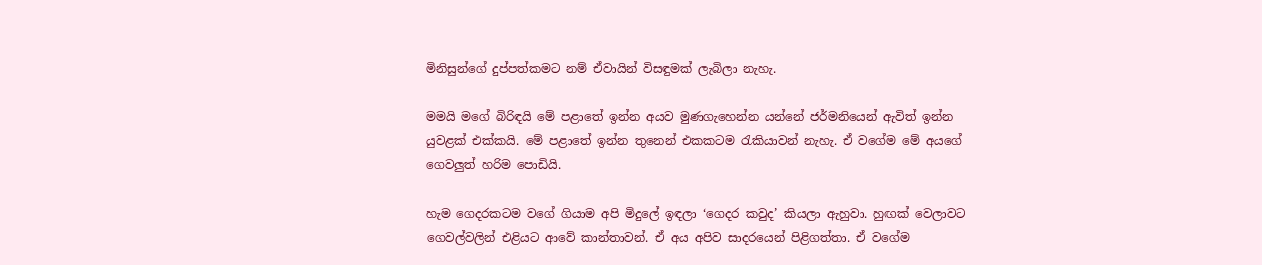මිනිසුන්ගේ දුප්පත්කමට නම් ඒවායින් විසඳුමක් ලැබිලා නැහැ.

මමයි මගේ බිරිඳයි මේ පළාතේ ඉන්න අයව මුණගැහෙන්න යන්නේ ජර්මනියෙන් ඇවිත් ඉන්න යුවළක් එක්කයි. මේ පළාතේ ඉන්න තුනෙන් එකකටම රැකියාවන් නැහැ. ඒ වගේම මේ අයගේ ගෙවලුත් හරිම පොඩියි.

හැම ගෙදරකටම වගේ ගියාම අපි මිදුලේ ඉඳලා ‘ගෙදර කවුද’ කියලා ඇහුවා. හුඟක් වෙලාවට ගෙවල්වලින් එළියට ආවේ කාන්තාවන්. ඒ අය අපිව සාදරයෙන් පිළිගත්තා. ඒ වගේම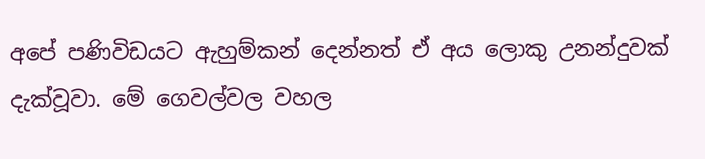අපේ පණිවිඩයට ඇහුම්කන් දෙන්නත් ඒ අය ලොකු උනන්දුවක් දැක්වූවා. මේ ගෙවල්වල වහල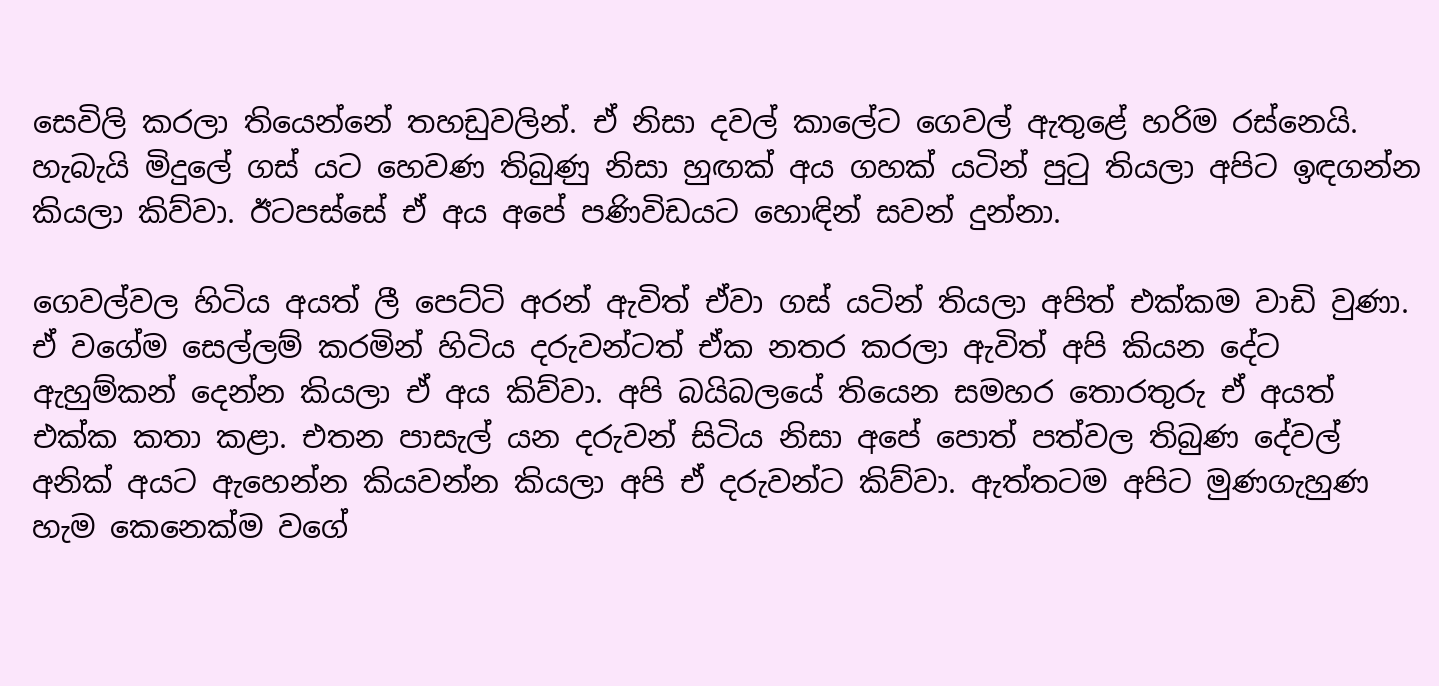සෙවිලි කරලා තියෙන්නේ තහඩුවලින්. ඒ නිසා දවල් කාලේට ගෙවල් ඇතුළේ හරිම රස්නෙයි. හැබැයි මිදුලේ ගස් යට හෙවණ තිබුණු නිසා හුඟක් අය ගහක් යටින් පුටු තියලා අපිට ඉඳගන්න කියලා කිව්වා. ඊටපස්සේ ඒ අය අපේ පණිවිඩයට හොඳින් සවන් දුන්නා.

ගෙවල්වල හිටිය අයත් ලී පෙට්ටි අරන් ඇවිත් ඒවා ගස් යටින් තියලා අපිත් එක්කම වාඩි වුණා. ඒ වගේම සෙල්ලම් කරමින් හිටිය දරුවන්ටත් ඒක නතර කරලා ඇවිත් අපි කියන දේට ඇහුම්කන් දෙන්න කියලා ඒ අය කිව්වා. අපි බයිබලයේ තියෙන සමහර තොරතුරු ඒ අයත් එක්ක කතා කළා. එතන පාසැල් යන දරුවන් සිටිය නිසා අපේ පොත් පත්වල තිබුණ දේවල් අනික් අයට ඇහෙන්න කියවන්න කියලා අපි ඒ දරුවන්ට කිව්වා. ඇත්තටම අපිට මුණගැහුණ හැම කෙනෙක්ම වගේ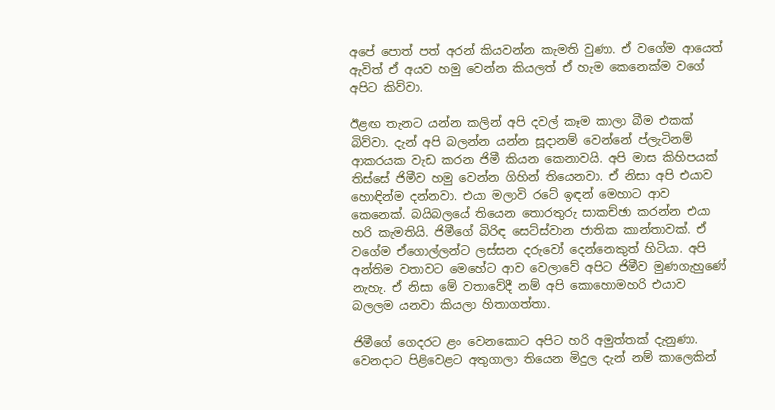අපේ පොත් පත් අරන් කියවන්න කැමති වුණා. ඒ වගේම ආයෙත් ඇවිත් ඒ අයව හමු වෙන්න කියලත් ඒ හැම කෙනෙක්ම වගේ අපිට කිව්වා.

ඊළඟ තැනට යන්න කලින් අපි දවල් කෑම කාලා බීම එකක් බිව්වා. දැන් අපි බලන්න යන්න සූදානම් වෙන්නේ ප්ලැටිනම් ආකරයක වැඩ කරන ජිමී කියන කෙනාවයි. අපි මාස කිහිපයක් තිස්සේ ජිමීව හමු වෙන්න ගිහින් තියෙනවා. ඒ නිසා අපි එයාව හොඳින්ම දන්නවා. එයා මලාවි රටේ ඉඳන් මෙහාට ආව කෙනෙක්. බයිබලයේ තියෙන තොරතුරු සාකච්ඡා කරන්න එයා හරි කැමතියි. ජිමීගේ බිරිඳ සෙට්ස්වාන ජාතික කාන්තාවක්. ඒ වගේම ඒගොල්ලන්ට ලස්සන දරුවෝ දෙන්නෙකුත් හිටියා. අපි අන්තිම වතාවට මෙහේට ආව වෙලාවේ අපිට ජිමීව මුණගැහුණේ නැහැ. ඒ නිසා මේ වතාවේදී නම් අපි කොහොමහරි එයාව බලලම යනවා කියලා හිතාගත්තා.

ජිමීගේ ගෙදරට ළං වෙනකොට අපිට හරි අමුත්තක් දැනුණා. වෙනදාට පිළිවෙළට අතුගාලා තියෙන මිදුල දැන් නම් කාලෙකින්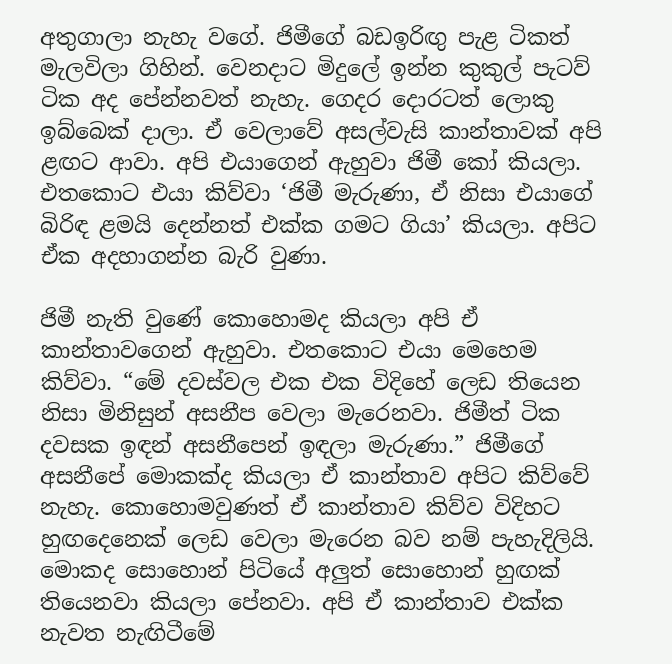අතුගාලා නැහැ වගේ. ජිමීගේ බඩඉරිඟු පැළ ටිකත් මැලවිලා ගිහින්. වෙනදාට මිදුලේ ඉන්න කුකුල් පැටව් ටික අද පේන්නවත් නැහැ. ගෙදර දොරටත් ලොකු ඉබ්බෙක් දාලා. ඒ වෙලාවේ අසල්වැසි කාන්තාවක් අපි ළඟට ආවා. අපි එයාගෙන් ඇහුවා ජිමී කෝ කියලා. එතකොට එයා කිව්වා ‘ජිමී මැරුණා, ඒ නිසා එයාගේ බිරිඳ ළමයි දෙන්නත් එක්ක ගමට ගියා’ කියලා. අපිට ඒක අදහාගන්න බැරි වුණා.

ජිමී නැති වුණේ කොහොමද කියලා අපි ඒ කාන්තාවගෙන් ඇහුවා. එතකොට එයා මෙහෙම කිව්වා. “මේ දවස්වල එක එක විදිහේ ලෙඩ තියෙන නිසා මිනිසුන් අසනීප වෙලා මැරෙනවා. ජිමීත් ටික දවසක ඉඳන් අසනීපෙන් ඉඳලා මැරුණා.” ජිමීගේ අසනීපේ මොකක්ද කියලා ඒ කාන්තාව අපිට කිව්වේ නැහැ. කොහොමවුණත් ඒ කාන්තාව කිව්ව විදිහට හුඟදෙනෙක් ලෙඩ වෙලා මැරෙන බව නම් පැහැදිලියි. මොකද සොහොන් පිටියේ අලුත් සොහොන් හුඟක් තියෙනවා කියලා පේනවා. අපි ඒ කාන්තාව එක්ක නැවත නැඟිටීමේ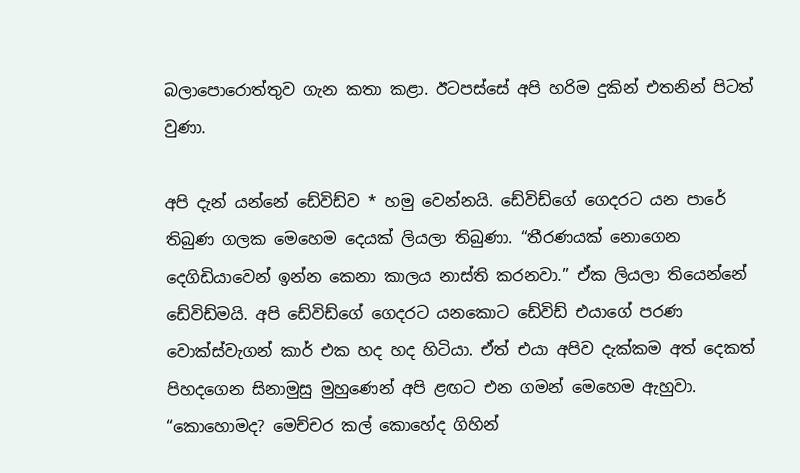බලාපොරොත්තුව ගැන කතා කළා. ඊටපස්සේ අපි හරිම දුකින් එතනින් පිටත් වුණා.

අපි දැන් යන්නේ ඩේවිඩ්ව * හමු වෙන්නයි. ඩේවිඩ්ගේ ගෙදරට යන පාරේ තිබුණ ගලක මෙහෙම දෙයක් ලියලා තිබුණා. “තීරණයක් නොගෙන දෙගිඩියාවෙන් ඉන්න කෙනා කාලය නාස්ති කරනවා.” ඒක ලියලා තියෙන්නේ ඩේවිඩ්මයි. අපි ඩේවිඩ්ගේ ගෙදරට යනකොට ඩේවිඩ් එයාගේ පරණ වොක්ස්වැගන් කාර් එක හද හද හිටියා. ඒත් එයා අපිව දැක්කම අත් දෙකත් පිහදගෙන සිනාමුසු මුහුණෙන් අපි ළඟට එන ගමන් මෙහෙම ඇහුවා. “කොහොමද? මෙච්චර කල් කොහේද ගිහින්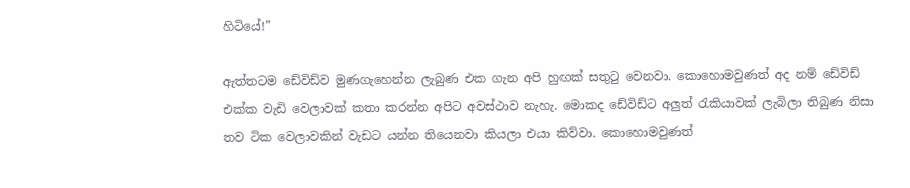හිටියේ!”

ඇත්තටම ඩේවිඩ්ව මුණගැහෙන්න ලැබුණ එක ගැන අපි හුඟක් සතුටු වෙනවා. කොහොමවුණත් අද නම් ඩේවිඩ් එක්ක වැඩි වෙලාවක් කතා කරන්න අපිට අවස්ථාව නැහැ. මොකද ඩේවිඩ්ට අලුත් රැකියාවක් ලැබිලා තිබුණ නිසා තව ටික වෙලාවකින් වැඩට යන්න තියෙනවා කියලා එයා කිව්වා. කොහොමවුණත්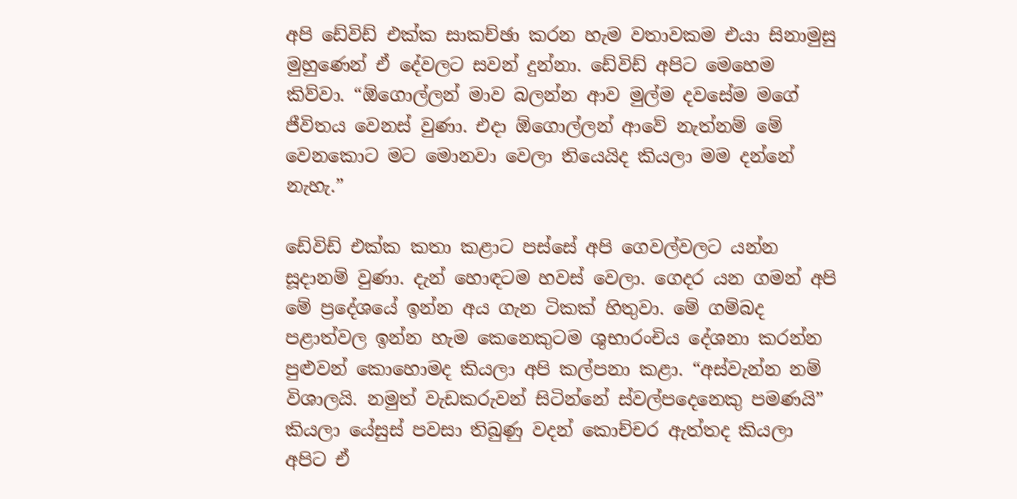අපි ඩේවිඩ් එක්ක සාකච්ඡා කරන හැම වතාවකම එයා සිනාමුසු මුහුණෙන් ඒ දේවලට සවන් දුන්නා. ඩේවිඩ් අපිට මෙහෙම කිව්වා. “ඕගොල්ලන් මාව බලන්න ආව මුල්ම දවසේම මගේ ජීවිතය වෙනස් වුණා. එදා ඕගොල්ලන් ආවේ නැත්නම් මේ වෙනකොට මට මොනවා වෙලා තියෙයිද කියලා මම දන්නේ නැහැ.”

ඩේවිඩ් එක්ක කතා කළාට පස්සේ අපි ගෙවල්වලට යන්න සූදානම් වුණා. දැන් හොඳටම හවස් වෙලා. ගෙදර යන ගමන් අපි මේ ප්‍රදේශයේ ඉන්න අය ගැන ටිකක් හිතුවා. මේ ගම්බද පළාත්වල ඉන්න හැම කෙනෙකුටම ශුභාරංචිය දේශනා කරන්න පුළුවන් කොහොමද කියලා අපි කල්පනා කළා. “අස්වැන්න නම් විශාලයි. නමුත් වැඩකරුවන් සිටින්නේ ස්වල්පදෙනෙකු පමණයි” කියලා යේසුස් පවසා තිබුණු වදන් කොච්චර ඇත්තද කියලා අපිට ඒ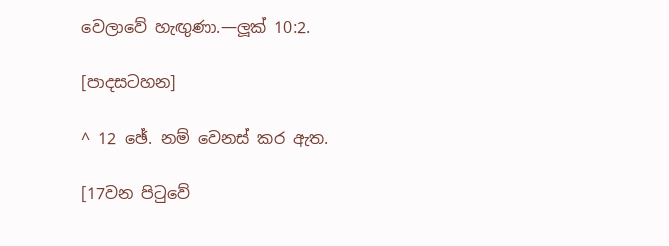වෙලාවේ හැඟුණා.—ලූක් 10:2.

[පාදසටහන]

^ 12 ඡේ. නම් වෙනස් කර ඇත.

[17වන පිටුවේ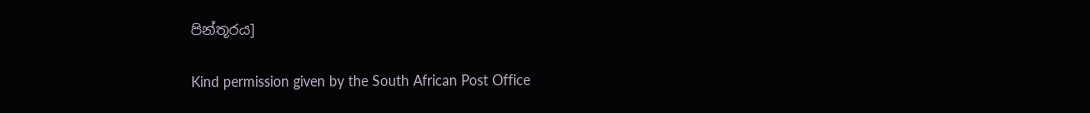පින්තූරය]

Kind permission given by the South African Post Office